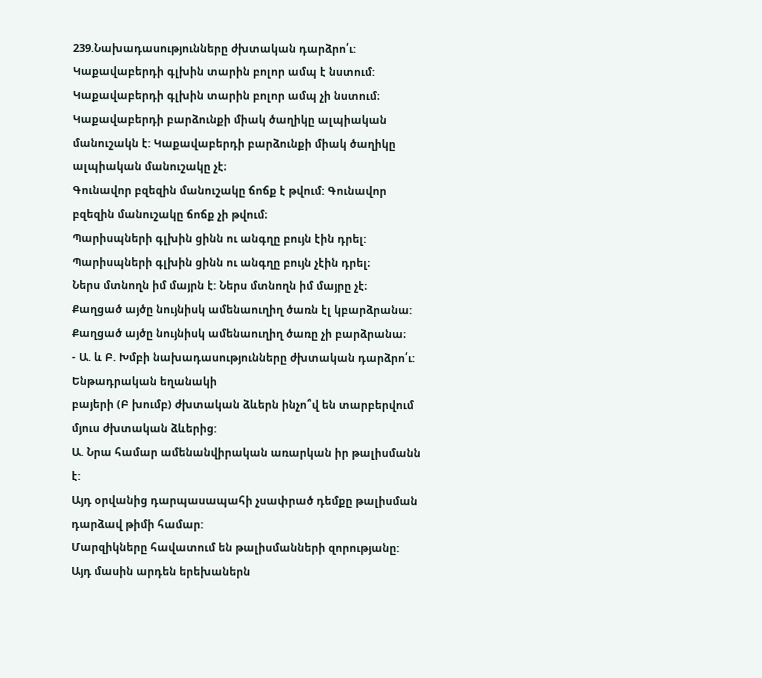239.Նախադասությունները ժխտական դարձրո՛ւ:
Կաքավաբերդի գլխին տարին բոլոր ամպ է նստում: Կաքավաբերդի գլխին տարին բոլոր ամպ չի նստում։
Կաքավաբերդի բարձունքի միակ ծաղիկը ալպիական մանուշակն է: Կաքավաբերդի բարձունքի միակ ծաղիկը ալպիական մանուշակը չէ։
Գունավոր բզեզին մանուշակը ճոճք է թվում: Գունավոր բզեզին մանուշակը ճոճք չի թվում։
Պարիսպների գլխին ցինն ու անգղը բույն էին դրել: Պարիսպների գլխին ցինն ու անգղը բույն չէին դրել։
Ներս մտնողն իմ մայրն է: Ներս մտնողն իմ մայրը չէ։
Քաղցած այծը նույնիսկ ամենաուղիղ ծառն էլ կբարձրանա: Քաղցած այծը նույնիսկ ամենաուղիղ ծառը չի բարձրանա։
- Ա. և Բ. Խմբի նախադասությունները ժխտական դարձրո՛ւ: Ենթադրական եղանակի
բայերի (Բ խումբ) ժխտական ձևերն ինչո՞վ են տարբերվում մյուս ժխտական ձևերից:
Ա. Նրա համար ամենանվիրական առարկան իր թալիսմանն է:
Այդ օրվանից դարպասապահի չսափրած դեմքը թալիսման դարձավ թիմի համար:
Մարզիկները հավատում են թալիսմանների զորությանը:
Այդ մասին արդեն երեխաներն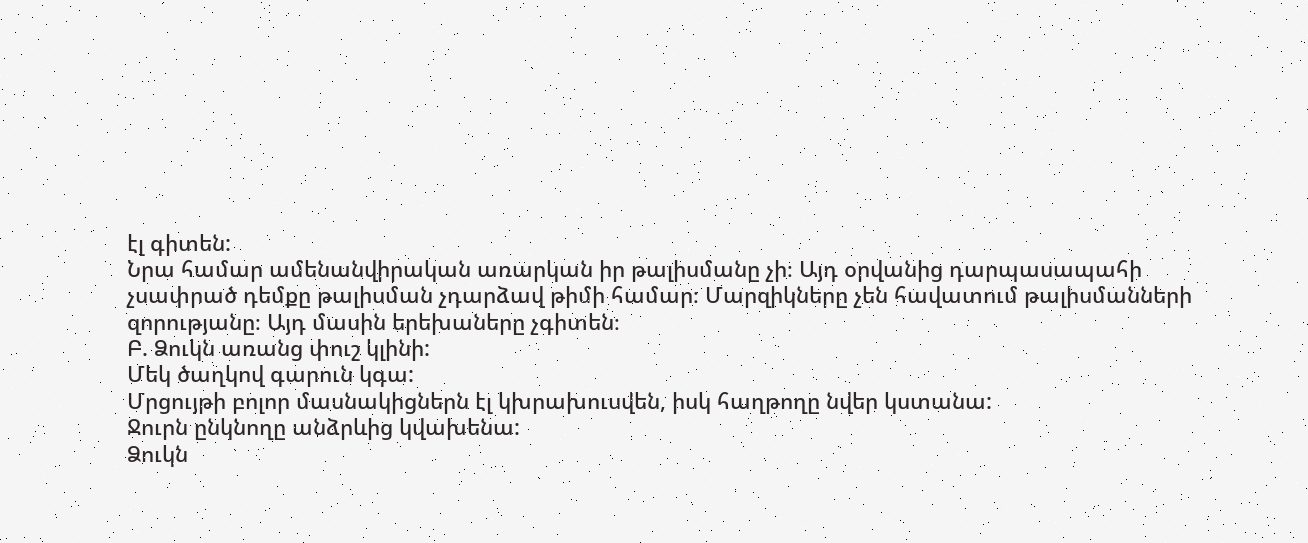էլ գիտեն:
Նրա համար ամենանվիրական առարկան իր թալիսմանը չի։ Այդ օրվանից դարպասապահի չսափրած դեմքը թալիսման չդարձավ թիմի համար։ Մարզիկները չեն հավատում թալիսմանների զորությանը։ Այդ մասին երեխաները չգիտեն։
Բ. Ձուկն առանց փուշ կլինի:
Մեկ ծաղկով գարուն կգա:
Մրցույթի բոլոր մասնակիցներն էլ կխրախուսվեն, իսկ հաղթողը նվեր կստանա:
Ջուրն ընկնողը անձրևից կվախենա:
Ձուկն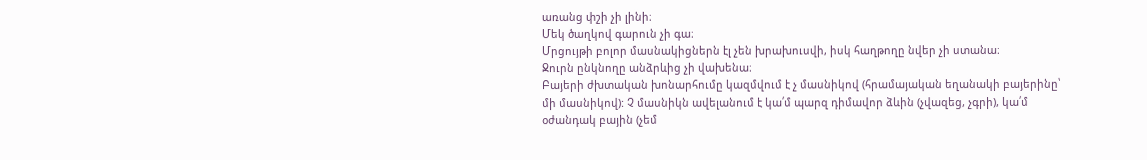առանց փշի չի լինի։
Մեկ ծաղկով գարուն չի գա։
Մրցույթի բոլոր մասնակիցներն էլ չեն խրախուսվի, իսկ հաղթողը նվեր չի ստանա։
Ջուրն ընկնողը անձրևից չի վախենա։
Բայերի ժխտական խոնարհումը կազմվում է չ մասնիկով (հրամայական եղանակի բայերինը՝ մի մասնիկով): Չ մասնիկն ավելանում է կա՛մ պարզ դիմավոր ձևին (չվազեց, չգրի), կա՛մ օժանդակ բային (չեմ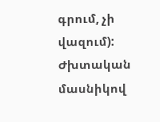գրում, չի վազում): Ժխտական մասնիկով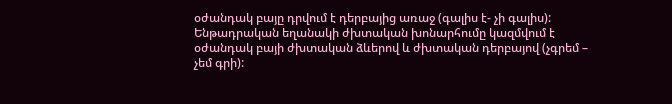օժանդակ բայը դրվում է դերբայից առաջ (գալիս է- չի գալիս):
Ենթադրական եղանակի ժխտական խոնարհումը կազմվում է օժանդակ բայի ժխտական ձևերով և ժխտական դերբայով (չգրեմ – չեմ գրի):